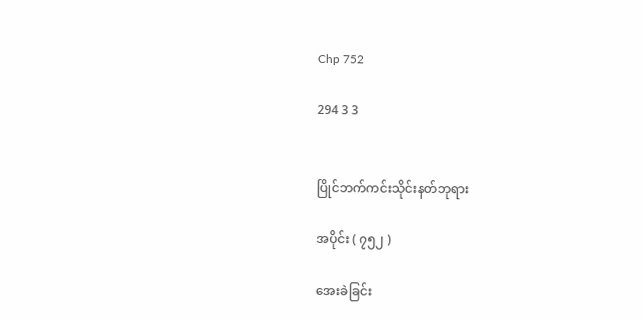Chp 752

294 3 3


ပြိုင်ဘက်ကင်းသိုင်းနတ်ဘုရား

အပိုင်း ( ၇၅၂ )

အေးခဲခြင်း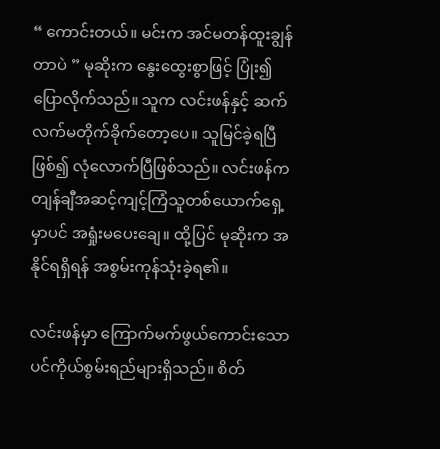“ ကောင်းတယ်။ မင်းက အင်မတန်ထူးချွန်တာပဲ ” မုဆိုးက နွေးထွေးစွာဖြင့် ပြုံး၍ ပြောလိုက်သည်။ သူက လင်းဖန်နှင့် ဆက်လက်မတိုက်ခိုက်တော့ပေ။ သူမြင်ခဲ့ရပြီဖြစ်၍ လုံလောက်ပြီဖြစ်သည်။ လင်းဖန်က တျန်ချီအဆင့်ကျင့်ကြံသူတစ်ယောက်ရှေ့မှာပင် အရှုံးမပေးချေ။ ထို့ပြင် မုဆိုးက အနိုင်ရရှိရန် အစွမ်းကုန်သုံးခဲ့ရ၏။

လင်းဖန်မှာ ကြောက်မက်ဖွယ်ကောင်းသော ပင်ကိုယ်စွမ်းရည်များရှိသည်။ စိတ်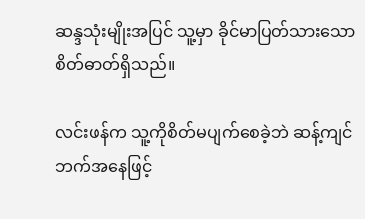ဆန္ဒသုံးမျိုးအပြင် သူ့မှာ ခိုင်မာပြတ်သားသော စိတ်ဓာတ်ရှိသည်။

လင်းဖန်က သူ့ကိုစိတ်မပျက်စေခဲ့ဘဲ ဆန့်ကျင်ဘက်အနေဖြင့်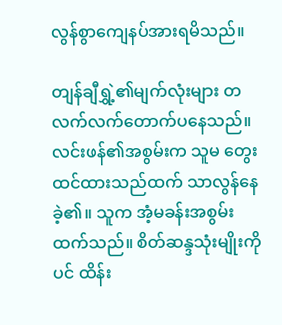လွန်စွာကျေနပ်အားရမိသည်။

တျန်ချီရွှဲ့၏မျက်လုံးများ တလက်လက်တောက်ပနေသည်။ လင်းဖန်၏အစွမ်းက သူမ တွေးထင်ထားသည်ထက် သာလွန်နေခဲ့၏။ သူက အံ့မခန်းအစွမ်းထက်သည်။ စိတ်ဆန္ဒသုံးမျိုးကိုပင် ထိန်း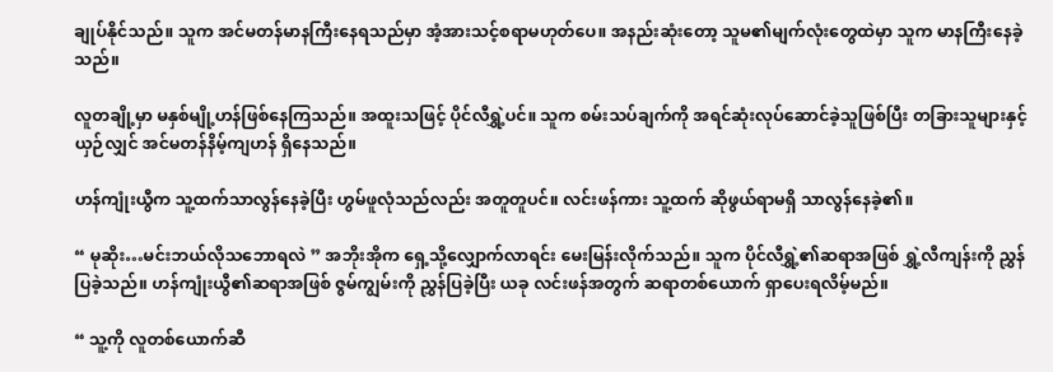ချုပ်နိုင်သည်။ သူက အင်မတန်မာနကြီးနေရသည်မှာ အံ့အားသင့်စရာမဟုတ်ပေ။ အနည်းဆုံးတော့ သူမ၏မျက်လုံးတွေထဲမှာ သူက မာနကြီးနေခဲ့သည်။

လူတချို့မှာ မနှစ်မျို့ဟန်ဖြစ်နေကြသည်။ အထူးသဖြင့် ပိုင်လီရွှဲ့ပင်။ သူက စမ်းသပ်ချက်ကို အရင်ဆုံးလုပ်ဆောင်ခဲ့သူဖြစ်ပြီး တခြားသူများနှင့်ယှဉ်လျှင် အင်မတန်နိမ့်ကျဟန် ရှိနေသည်။

ဟန်ကျုံးယွီက သူ့ထက်သာလွန်နေခဲ့ပြီး ဟွမ်ဖူလုံသည်လည်း အတူတူပင်။ လင်းဖန်ကား သူ့ထက် ဆိုဖွယ်ရာမရှိ သာလွန်နေခဲ့၏။

“ မုဆိုး…မင်းဘယ်လိုသဘောရလဲ ” အဘိုးအိုက ရှေ့သို့လျှောက်လာရင်း မေးမြန်းလိုက်သည်။ သူက ပိုင်လီရွှဲ့၏ဆရာအဖြစ် ရွှဲ့လီကျန်းကို ညွှန်ပြခဲ့သည်။ ဟန်ကျုံးယွီ၏ဆရာအဖြစ် ဇွမ်ကျွမ်းကို ညွှန်ပြခဲ့ပြီး ယခု လင်းဖန်အတွက် ဆရာတစ်ယောက် ရှာပေးရလိမ့်မည်။

“ သူ့ကို လူတစ်ယောက်ဆီ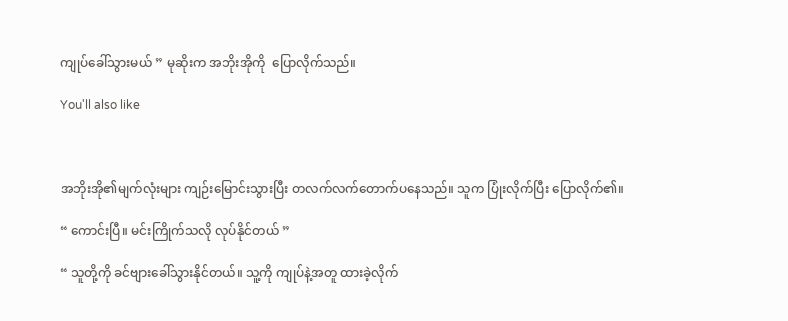ကျုပ်ခေါ်သွားမယ် ” မုဆိုးက အဘိုးအိုကို  ပြောလိုက်သည်။

You'll also like



အဘိုးအို၏မျက်လုံးများ ကျဉ်းမြောင်းသွားပြီး တလက်လက်တောက်ပနေသည်။ သူက ပြုံးလိုက်ပြီး ပြောလိုက်၏။

“ ကောင်းပြီ။ မင်းကြိုက်သလို လုပ်နိုင်တယ် ”

“ သူတို့ကို ခင်ဗျားခေါ်သွားနိုင်တယ်။ သူ့ကို ကျုပ်နဲ့အတူ ထားခဲ့လိုက်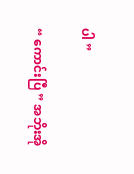ပါ ”

“ ကောင်းပြီ ” အဘိုးအို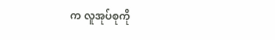က လူအုပ်စုကို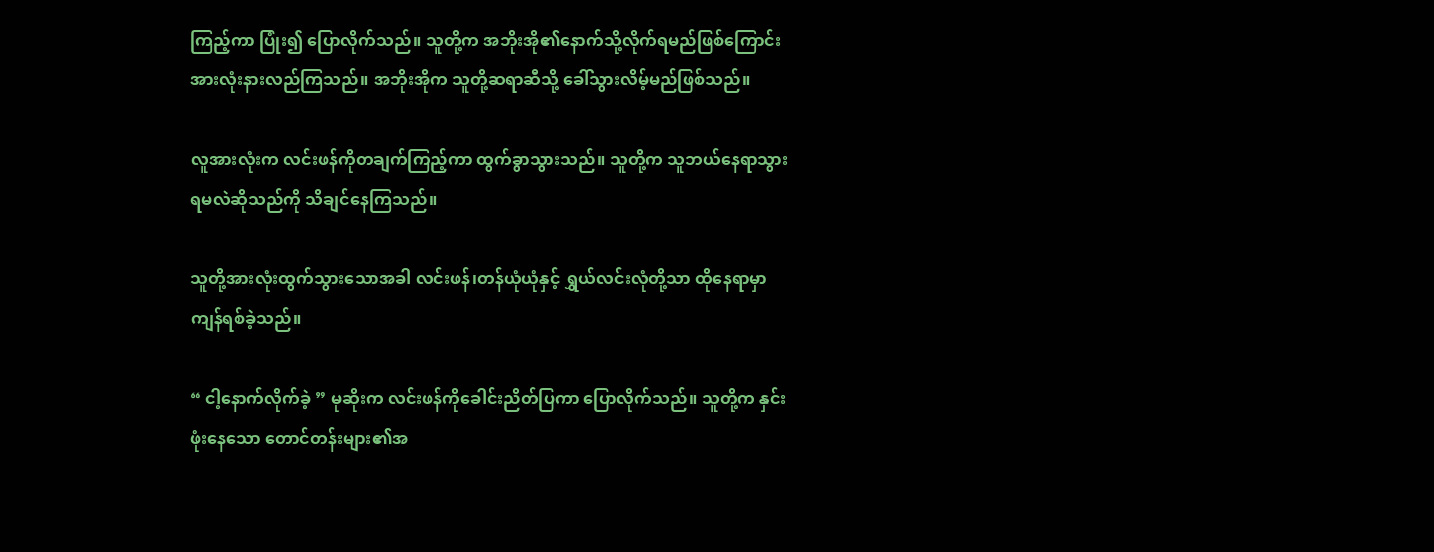ကြည့်ကာ ပြုံး၍ ပြောလိုက်သည်။ သူတို့က အဘိုးအို၏နောက်သို့လိုက်ရမည်ဖြစ်ကြောင်း အားလုံးနားလည်ကြသည်။ အဘိုးအိုက သူတို့ဆရာဆီသို့ ခေါ်သွားလိမ့်မည်ဖြစ်သည်။

လူအားလုံးက လင်းဖန်ကိုတချက်ကြည့်ကာ ထွက်ခွာသွားသည်။ သူတို့က သူဘယ်နေရာသွားရမလဲဆိုသည်ကို သိချင်နေကြသည်။

သူတို့အားလုံးထွက်သွားသောအခါ လင်းဖန်၊တန်ယုံယုံနှင့် ရွှယ်လင်းလုံတို့သာ ထိုနေရာမှာ ကျန်ရစ်ခဲ့သည်။

“ ငါ့နောက်လိုက်ခဲ့ ” မုဆိုးက လင်းဖန်ကိုခေါင်းညိတ်ပြကာ ပြောလိုက်သည်။ သူတို့က နှင်းဖုံးနေသော တောင်တန်းများ၏အ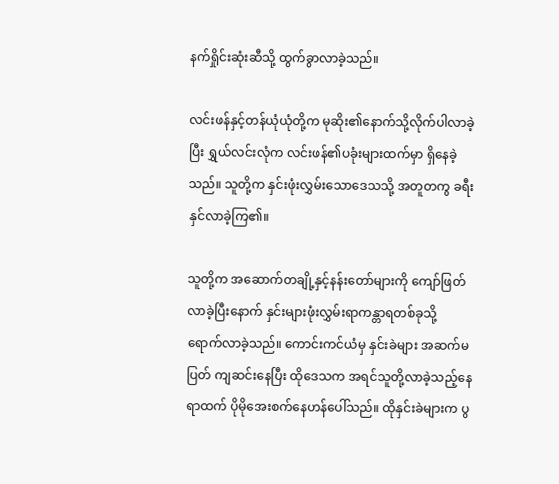နက်ရှိုင်းဆုံးဆီသို့ ထွက်ခွာလာခဲ့သည်။

လင်းဖန်နှင့်တန်ယုံယုံတို့က မုဆိုး၏နောက်သို့လိုက်ပါလာခဲ့ပြီး ရွှယ်လင်းလုံက လင်းဖန်၏ပခုံးများထက်မှာ ရှိနေခဲ့သည်။ သူတို့က နှင်းဖုံးလွှမ်းသောဒေသသို့ အတူတကွ ခရီးနှင်လာခဲ့ကြ၏။

သူတို့က အဆောက်တချို့နှင့်နန်းတော်များကို ကျော်ဖြတ်လာခဲ့ပြီးနောက် နှင်းများဖုံးလွှမ်းရာကန္တာရတစ်ခုသို့ ရောက်လာခဲ့သည်။ ကောင်းကင်ယံမှ နှင်းခဲများ အဆက်မပြတ် ကျဆင်းနေပြီး ထိုဒေသက အရင်သူတို့လာခဲ့သည့်နေရာထက် ပိုမိုအေးစက်နေဟန်ပေါ်သည်။ ထိုနှင်းခဲများက ပွ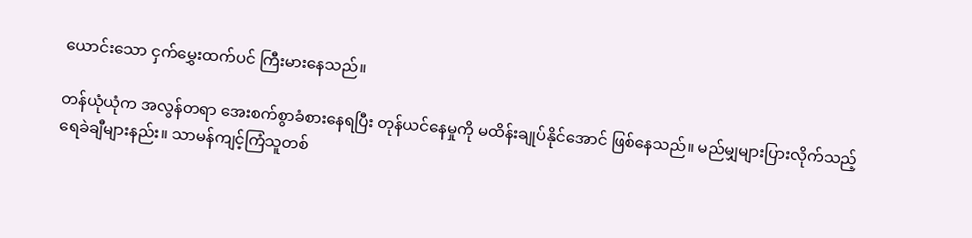ယောင်းသော ငှက်မွှေးထက်ပင် ကြီးမားနေသည်။

တန်ယုံယုံက အလွန်တရာ အေးစက်စွာခံစားနေရပြီး တုန်ယင်နေမှုကို မထိန်းချုပ်နိုင်အောင် ဖြစ်နေသည်။ မည်မျှများပြားလိုက်သည့် ရေခဲချီများနည်း။ သာမန်ကျင့်ကြံသူတစ်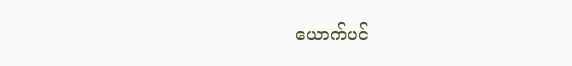ယောက်ပင်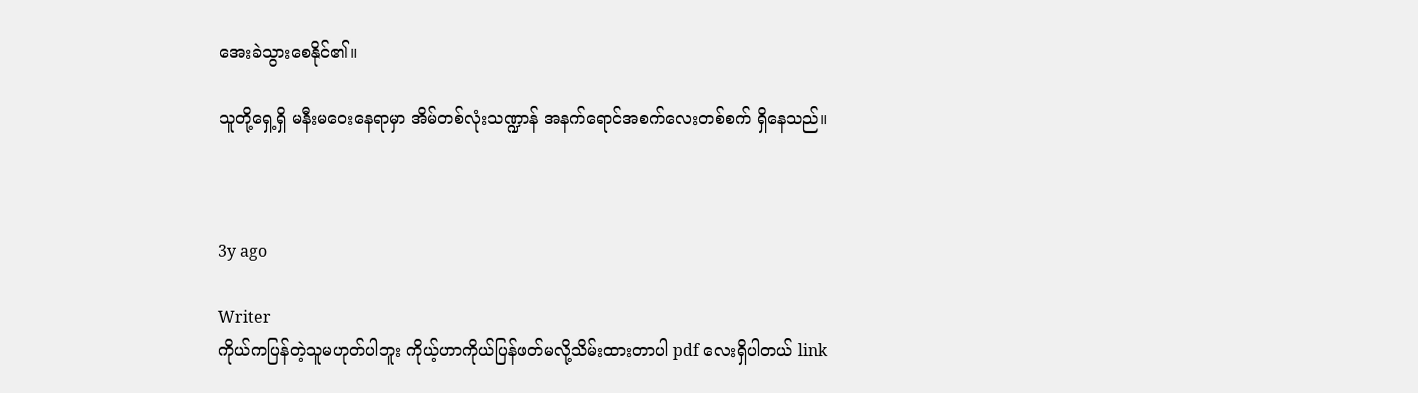အေးခဲသွားစေနိုင်၏။

သူတို့ရှေ့ရှိ မနီးမဝေးနေရာမှာ အိမ်တစ်လုံးသဏ္ဍာန် အနက်ရောင်အစက်လေးတစ်စက် ရှိနေသည်။



3y ago

Writer
ကိုယ်ကပြန်တဲ့သူမဟုတ်ပါဘူး ကိုယ့်ဟာကိုယ်ပြန်ဖတ်မလို့သိမ်းထားတာပါ pdf လေးရှိပါတယ် link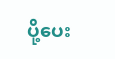ပို့ပေး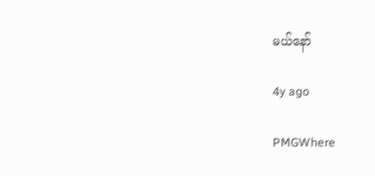မယ်နော်

4y ago

PMGWhere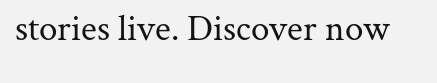stories live. Discover now